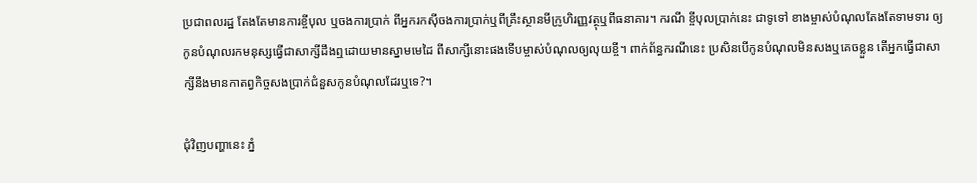ប្រជាពលរដ្ឋ តែងតែមានការខ្ចីបុល ឬចងការប្រាក់ ពីអ្នករកស៊ីចងការប្រាក់ឬពីគ្រឹះស្ថានមីក្រូហិរញ្ញវត្ថុឬពីធនាគារ។ ករណី ខ្ចីបុលប្រាក់នេះ ជាទូទៅ ខាងម្ចាស់បំណុលតែងតែទាមទារ ឲ្យកូនបំណុលរកមនុស្សធ្វើជាសាក្សីដឹងឮដោយមានស្នាមមេដៃ ពីសាក្សីនោះផងទើបម្ចាស់បំណុលឲ្យលុយខ្ចី។ ពាក់ព័ន្ធករណីនេះ ប្រសិនបើកូនបំណុលមិនសងឬគេចខ្លួន តើអ្នកធ្វើជាសាក្សីនឹងមានកាតព្វកិច្ចសងប្រាក់ជំនួសកូនបំណុលដែរឬទេ?។

ជុំវិញបញ្ហានេះ ភ្នំ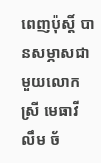ពេញប៉ុស្តិ៍ បានសម្ភាសជាមួយលោកស្រី មេធាវី លឹម ច័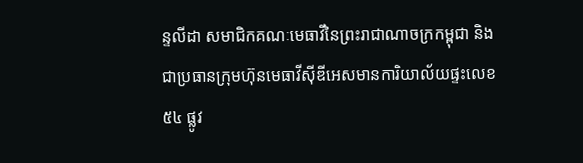ន្ទលីដា សមាជិកគណៈមេធាវីនៃព្រះរាជាណាចក្រកម្ពុជា និងជាប្រធានក្រុមហ៊ុនមេធាវីស៊ីឌីអេសមានការិយាល័យផ្ទះលេខ ៥៤ ផ្លូវ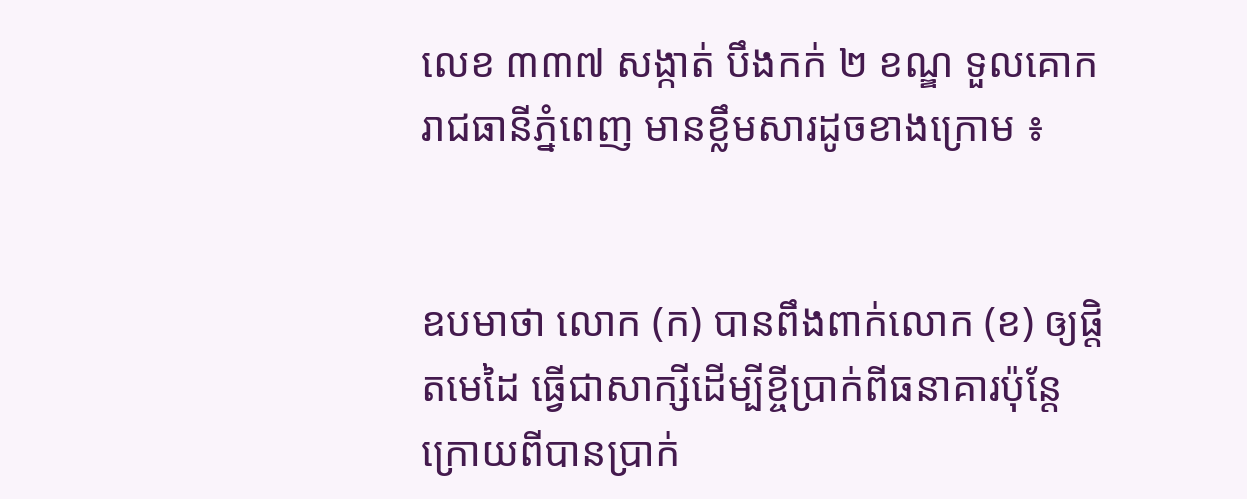លេខ ៣៣៧ សង្កាត់ បឹងកក់ ២ ខណ្ឌ ទួលគោក រាជធានីភ្នំពេញ មានខ្លឹមសារដូចខាងក្រោម ៖


ឧបមាថា លោក (ក) បានពឹងពាក់លោក (ខ) ឲ្យផ្តិតមេដៃ ធ្វើជាសាក្សីដើម្បីខ្ចីប្រាក់ពីធនាគារប៉ុន្តែក្រោយពីបានប្រាក់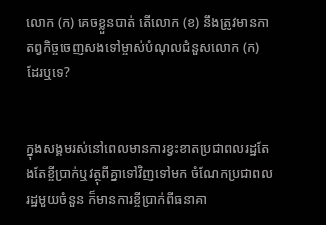លោក (ក) គេចខ្លួនបាត់ តើលោក (ខ) នឹងត្រូវមានកាតព្វកិច្ចចេញសងទៅម្ចាស់បំណុលជំនួសលោក (ក) ដែរឬទេ?


ក្នុងសង្គមរស់នៅពេលមានការខ្វះខាតប្រជាពលរដ្ឋតែងតែខ្ចីប្រាក់ឬវត្ថុពីគ្នាទៅវិញទៅមក ចំណែកប្រជាពលរដ្ឋមួយចំនួន ក៏មានការខ្ចីប្រាក់ពីធនាគា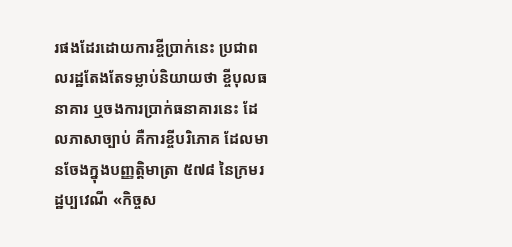រផងដែរដោយការខ្ចីប្រាក់នេះ ប្រជាពលរដ្ឋតែងតែទម្លាប់និយាយថា ខ្ចីបុលធនាគារ ឬចងការប្រាក់ធនាគារនេះ ដែលភាសាច្បាប់ គឺការខ្ចីបរិភោគ ដែលមានចែងក្នុងបញ្ញត្តិមាត្រា ៥៧៨ នៃក្រមរដ្ឋប្បវេណី «កិច្ចស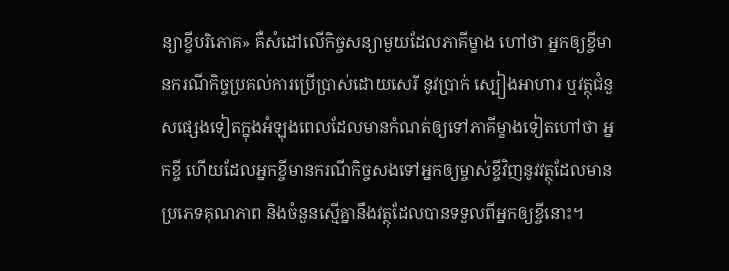ន្យាខ្ចីបរិភោគ» គឺសំដៅលើកិច្ចសន្យាមួយដែលភាគីម្ខាង ហៅថា អ្នកឲ្យខ្ចីមានករណីកិច្ចប្រគល់ការប្រើប្រាស់ដោយសេរី នូវប្រាក់ ស្បៀងអាហារ ឬវត្ថុជំនួសផ្សេងទៀតក្នុងអំឡុងពេលដែលមានកំណត់ឲ្យទៅភាគីម្ខាងទៀតហៅថា អ្នកខ្ចី ហើយដែលអ្នកខ្ចីមានករណីកិច្ចសងទៅអ្នកឲ្យម្ចាស់ខ្ចីវិញនូវវត្ថុដែលមានប្រភេទគុណភាព និងចំនួនស្មើគ្នានឹងវត្ថុដែលបានទទួលពីអ្នកឲ្យខ្ចីនោះ។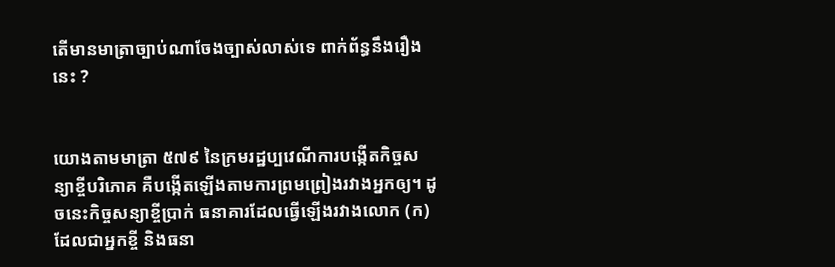តើមានមាត្រាច្បាប់ណាចែងច្បាស់លាស់ទេ ពាក់ព័ន្ធនឹងរឿងនេះ ?


យោងតាមមាត្រា ៥៧៩ នៃក្រមរដ្ឋប្បវេណីការបង្កើតកិច្ចសន្យាខ្ចីបរិភោគ គឺបង្កើតឡើងតាមការព្រមព្រៀងរវាងអ្នកឲ្យ។ ដូចនេះកិច្ចសន្យាខ្ចីប្រាក់ ធនាគារដែលធ្វើឡើងរវាងលោក (ក) ដែលជាអ្នកខ្ចី និងធនា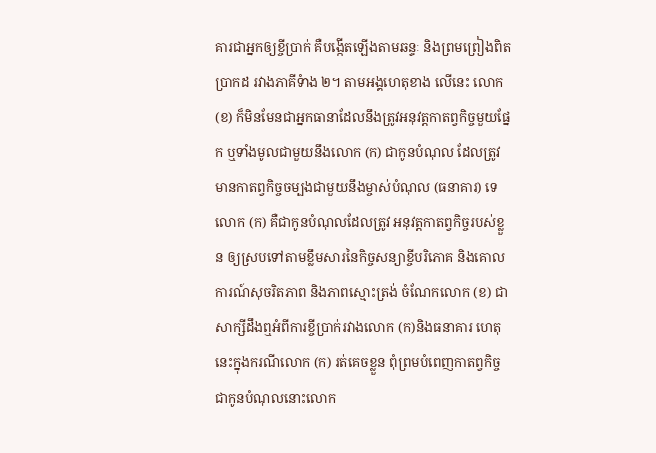គារជាអ្នកឲ្យខ្ចីប្រាក់ គឺបង្កើតឡើងតាមឆន្ទៈ និងព្រមព្រៀងពិតប្រាកដ រវាងភាគីទំាង ២។ តាមអង្គហេតុខាង លើនេះ លោក (ខ) ក៏មិនមែនជាអ្នកធានាដែលនឹងត្រូវអនុវត្តកាតព្វកិច្ចមួយផ្នែក ឬទាំងមូលជាមួយនឹងលោក (ក) ជាកូនបំណុល ដែលត្រូវមានកាតព្វកិច្ចចម្បងជាមួយនឹងម្ចាស់បំណុល (ធនាគារ) ទេ លោក (ក) គឺជាកូនបំណុលដែលត្រូវ អនុវត្តកាតព្វកិច្ចរបស់ខ្លួន ឲ្យស្របទៅតាមខ្លឹមសារនៃកិច្ចសន្យាខ្ចីបរិភោគ និងគោលការណ៍សុចរិតភាព និងភាពស្មោះត្រង់ ចំណែកលោក (ខ) ជាសាក្សីដឹងឮអំពីការខ្ចីប្រាក់រវាងលោក (ក)និងធនាគារ ហេតុនេះក្នុងករណីលោក (ក) រត់គេចខ្លួន ពុំព្រមបំពេញកាតព្វកិច្ចជាកូនបំណុលនោះលោក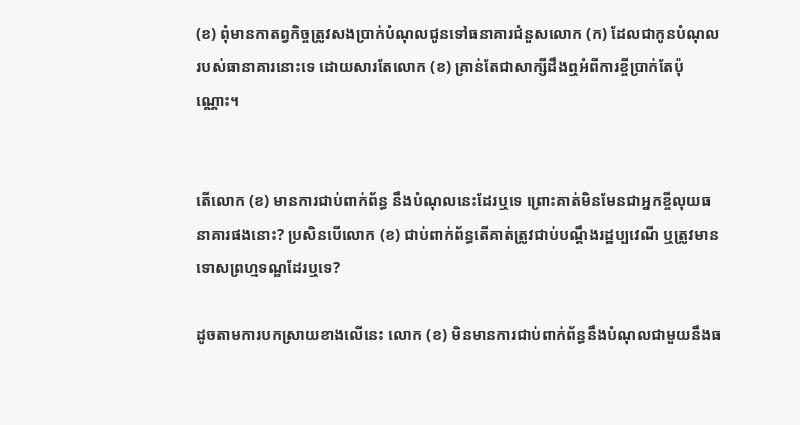(ខ) ពុំមានកាតព្វកិច្ចត្រូវសងប្រាក់បំណុលជូនទៅធនាគារជំនួសលោក (ក) ដែលជាកូនបំណុលរបស់ធានាគារនោះទេ ដោយសារតែលោក (ខ) គ្រាន់តែជាសាក្សីដឹងឮអំពីការខ្ចីប្រាក់តែប៉ុណ្ណោះ។


តើលោក (ខ) មានការជាប់ពាក់ព័ន្ធ នឹងបំណុលនេះដែរឬទេ ព្រោះគាត់មិនមែនជាអ្នកខ្ចីលុយធនាគារផងនោះ? ប្រសិនបើលោក (ខ) ជាប់ពាក់ព័ន្ធតើគាត់ត្រូវជាប់បណ្តឹងរដ្ឋប្បវេណី ឬត្រូវមានទោសព្រហ្មទណ្ឌដែរឬទេ?

ដូចតាមការបកស្រាយខាងលើនេះ លោក (ខ) មិនមានការជាប់ពាក់ព័ន្ធនឹងបំណុលជាមួយនឹងធ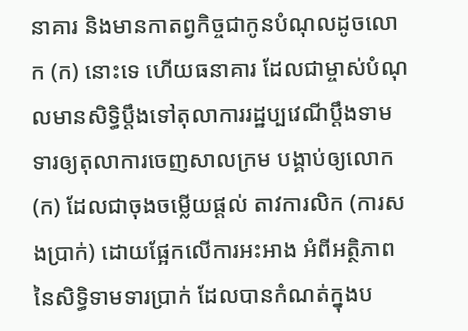នាគារ និងមានកាតព្វកិច្ចជាកូនបំណុលដូចលោក (ក) នោះទេ ហើយធនាគារ ដែលជាម្ចាស់បំណុលមានសិទ្ធិប្តឹងទៅតុលាការរដ្ឋប្បវេណីប្តឹងទាមទារឲ្យតុលាការចេញសាលក្រម បង្គាប់ឲ្យលោក (ក) ដែលជាចុងចម្លើយផ្តល់ តាវការលិក (ការសងប្រាក់) ដោយផ្អែកលើការអះអាង អំពីអត្ថិភាពនៃសិទ្ធិទាមទារប្រាក់ ដែលបានកំណត់ក្នុងប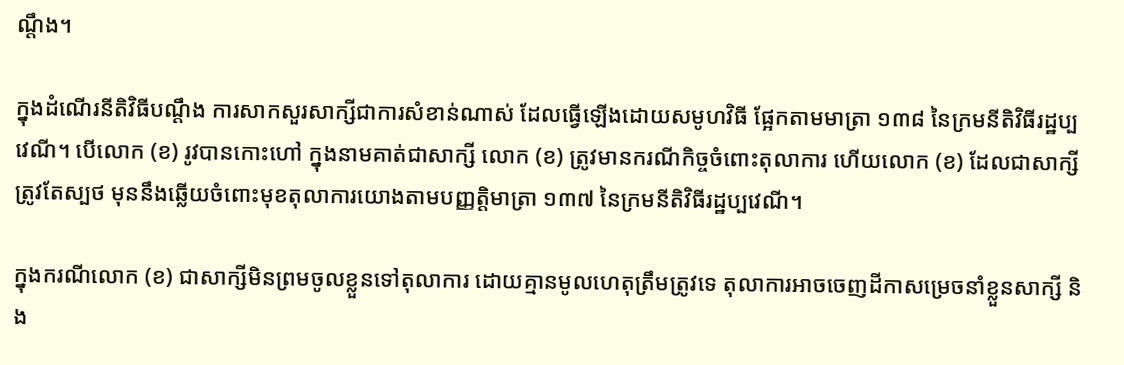ណ្តឹង។

ក្នុងដំណើរនីតិវិធីបណ្តឹង ការសាកសួរសាក្សីជាការសំខាន់ណាស់ ដែលធ្វើឡើងដោយសមូហវិធី ផ្អែកតាមមាត្រា ១៣៨ នៃក្រមនីតិវិធីរដ្ឋប្បវេណី។ បើលោក (ខ) រូវបានកោះហៅ ក្នុងនាមគាត់ជាសាក្សី លោក (ខ) ត្រូវមានករណីកិច្ចចំពោះតុលាការ ហើយលោក (ខ) ដែលជាសាក្សី ត្រូវតែស្បថ មុននឹងឆ្លើយចំពោះមុខតុលាការយោងតាមបញ្ញត្តិមាត្រា ១៣៧ នៃក្រមនីតិវិធីរដ្ឋប្បវេណី។

ក្នុងករណីលោក (ខ) ជាសាក្សីមិនព្រមចូលខ្លួនទៅតុលាការ ដោយគ្មានមូលហេតុត្រឹមត្រូវទេ តុលាការអាចចេញដីកាសម្រេចនាំខ្លួនសាក្សី និង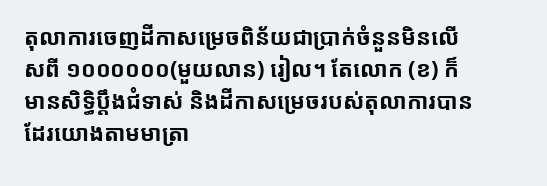តុលាការចេញដីកាសម្រេចពិន័យជាប្រាក់ចំនួនមិនលើសពី ១០០០០០០(មួយលាន) រៀល។ តែលោក (ខ) ក៏មានសិទ្ធិបឹ្តងជំទាស់ និងដីកាសម្រេចរបស់តុលាការបានដែរយោងតាមមាត្រា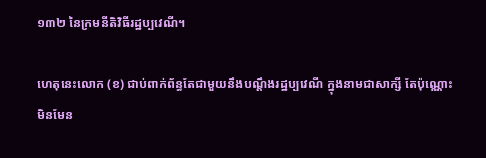១៣២ នៃក្រមនីតិវិធីរដ្ឋប្បវេណី។

ហេតុនេះលោក (ខ) ជាប់ពាក់ព័ន្ធតែជាមួយនឹងបណ្តឹងរដ្ឋប្បវេណី ក្នុងនាមជាសាក្សី តែប៉ុណ្ណោះ មិនមែន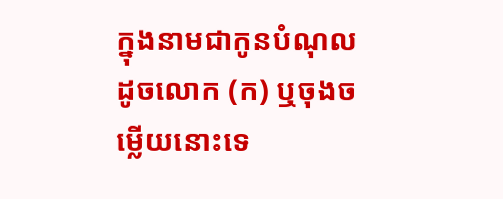ក្នុងនាមជាកូនបំណុលដូចលោក (ក) ឬចុងចម្លើយនោះទេ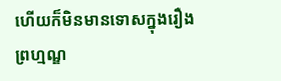ហើយក៏មិនមានទោសក្នុងរឿងព្រហ្មណ្ឌ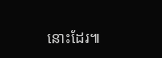នោះដែរ៕